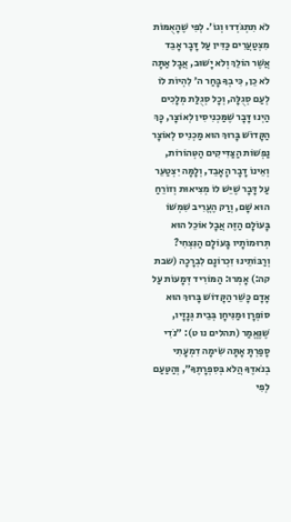לֹא תִתְגֹּדְדוּ וְגוֹ׳. לְפִי שֶׁהָאֻמּוֹת מִצְטַעֲרִים כַּדִּין עַל דָּבָר אָבֵד אֲשֶׁר הוֹלֵךְ וְלֹא יָשׁוּב, אֲבָל אַתָּה לֹא כֵן, כִּי בְךָ בָּחַר ה׳ לִהְיוֹת לוֹ לְעַם סְגֻלָּה, וְכָל סְגֻלַּת מְלָכִים הַיְנוּ דָּבָר שֶׁמַּכְנִיסִין לְאוֹצָר, כָּךְ הַקָּדוֹשׁ בָּרוּךְ הוּא מַכְנִיס לְאוֹצָר נַפְשׁוֹת הַצַּדִּיקִים הַטְּהוֹרוֹת, וְאֵינוֹ דָבָר הָאָבֵד, וְלָמָּה יִצְטַעֵר עַל דָּבָר שֶׁיֵּשׁ לוֹ מְצִיאוּת וְזוֹרֵחַ הוּא שָׁם, וְרַק הֶעֱרִיב שִׁמְשׁוֹ בָּעוֹלָם הַזֶּה אֲבָל אוֹכֵל הוּא תְּרוּמוֹתָיו בָּעוֹלָם הַנִּצְחִי? וְרַבּוֹתֵינוּ זִכְרוֹנָם לִבְרָכָה (שבת קה:) אָמְרוּ: הַמּוֹרִיד דְּמָעוֹת עַל אָדָם כָּשֵׁר הַקָּדוֹשׁ בָּרוּךְ הוּא סוֹפְרָן וּמַנִּיחָן בְּבֵית גְּנָזָיו, שֶׁנֶּאֱמַר (תהלים נו ט): ״נֹדִי סָפַרְתָּ אָתָּה שִׂימָה דִמְעָתִי בְנֹאדֶךָ הֲלֹא בְּסִפְרָתֶךָ״, וְהַטַּעַם לְפִי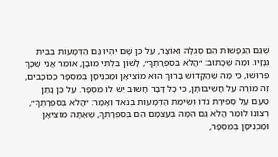שֶׁגַּם הַנְּפָשׁוֹת הֵם סְגֻלָּה וְאוֹצָר, עַל כֵּן שָׁם יִהְיוּ גַּם הַדְּמָעוֹת בְּבֵית גְּנָזָיו. וּמַה שֶּׁכָּתוּב: ״הֲלֹא בְּסִפְרָתֶךָ״, לָשׁוֹן בִּלְתִּי מוּבָן, אוֹמֵר אֲנִי שֶׁכָּךְ פֵּרוּשׁוֹ, כִּי מַה שֶּׁהַקָּדוֹשׁ בָּרוּךְ הוּא מוֹצִיאָן וּמַכְנִיסָן בְּמִסְפָּר כַּכּוֹכָבִים, זֶה מוֹרֶה עַל חֲשִׁיבוּתָן, כִּי כָל דָּבָר חָשׁוּב יֵשׁ לוֹ מִסְפָּר. עַל כֵּן נָתַן טַעַם עַל סְפִירַת נֹדוֹ וְשִׂימַת הַדְּמָעוֹת בְּנֹאד וְאָמַר: ״הֲלֹא בְּסִפְרָתֶךָ״, רְצוֹנוֹ לוֹמַר הֲלֹא גַּם הֵמָּה בְּעַצְמָם הֵם בְּסִפְרָתְךָ, שֶׁאַתָּה מוֹצִיאָן וּמַכְנִיסָן בְּמִסְפָּר,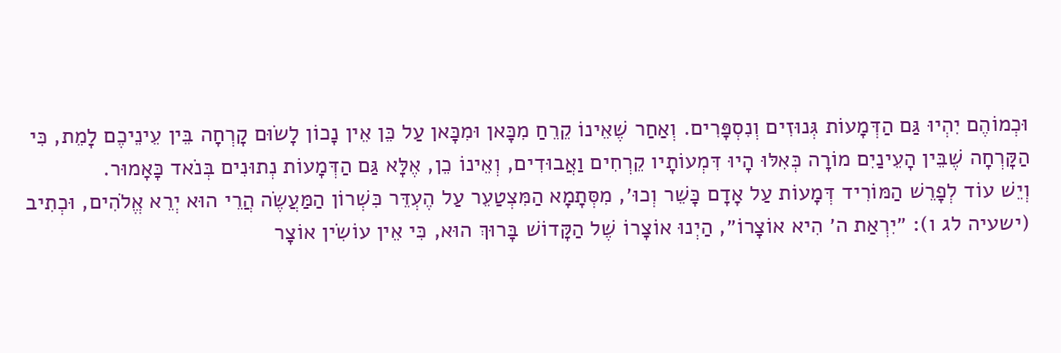וּכְמוֹהֶם יִהְיוּ גַּם הַדְּמָעוֹת גְּנוּזִים וְנִסְפָּרִים. וְאַחַר שֶׁאֵינוֹ קֵרֵחַ מִכָּאן וּמִכָּאן עַל כֵּן אֵין נָכוֹן לָשׂוּם קָרְחָה בֵּין עֵינֵיכֶם לָמֵת, כִּי הַקָּרְחָה שֶׁבֵּין הָעֵינַיִם מוֹרָה כְּאִלּוּ הָיוּ דִּמְעוֹתָיו קֵרְחִים וַאֲבוּדִים, וְאֵינוֹ כֵן, אֶלָּא גַּם הַדְּמָעוֹת נְתוּנִים בְּנֹאד כָּאָמוּר.
וְיֵשׁ עוֹד לְפָרֵשׁ הַמּוֹרִיד דְּמָעוֹת עַל אָדָם כָּשֵׁר וְכוּ׳, מִסְּתָמָא הַמִּצְטַעֵר עַל הֶעְדֵּר כִּשְׁרוֹן הַמַּעֲשֶׂה הֲרֵי הוּא יְרֵא אֱלֹהִים, וּכְתִיב (ישעיה לג ו): ״יִרְאַת ה׳ הִיא אוֹצָרוֹ״, הַיְנוּ אוֹצָרוֹ שֶׁל הַקָּדוֹשׁ בָּרוּךְ הוּא, כִּי אֵין עוֹשִׂין אוֹצָר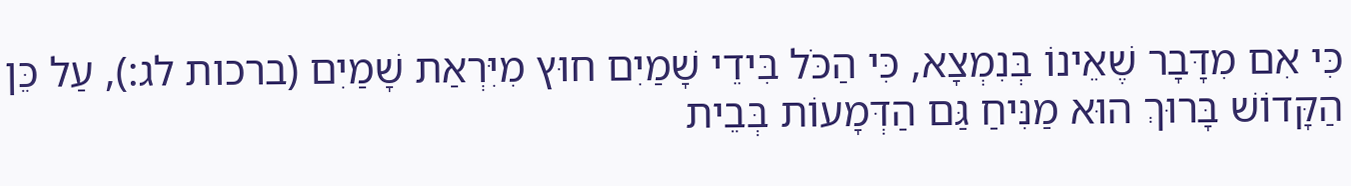כִּי אִם מִדָּבָר שֶׁאֵינוֹ בְּנִמְצָא, כִּי הַכֹּל בִּידֵי שָׁמַיִם חוּץ מִיִּרְאַת שָׁמַיִם (ברכות לג:), עַל כֵּן הַקָּדוֹשׁ בָּרוּךְ הוּא מַנִּיחַ גַּם הַדְּמָעוֹת בְּבֵית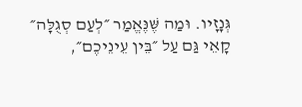גְּנָזָיו. וּמַה שֶּׁנֶּאֱמַר ״לְעַם סְגֻלָּה״ קָאֵי גַּם עַל ״בֵּין עֵינֵיכֶם״,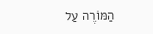הַמּוֹרֶה עַל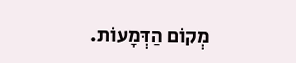מְקוֹם הַדְּמָעוֹת.